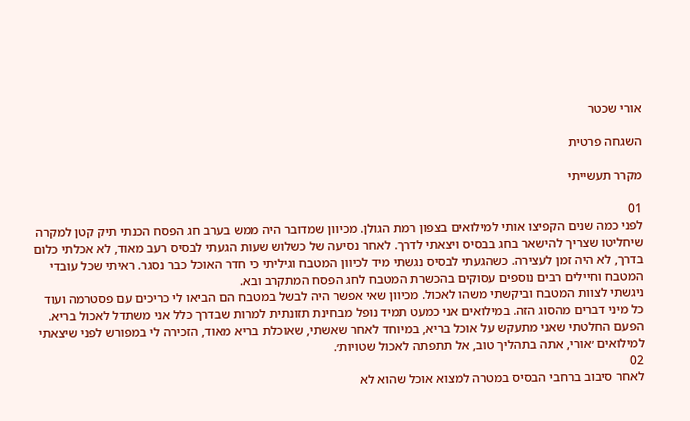אורי שכטר

השגחה פרטית

מקרר תעשייתי

01
לפני כמה שנים הקפיצו אותי למילואים בצפון רמת הגולן. מכיוון שמדובר היה ממש בערב חג הפסח הכנתי תיק קטן למקרה שיחליטו שצריך להישאר בחג בבסיס ויצאתי לדרך. לאחר נסיעה של כשלוש שעות הגעתי לבסיס רעב מאוד, לא אכלתי כלום בדרך, לא היה זמן לעצירה. כשהגעתי לבסיס נגשתי מיד לכיוון המטבח וגיליתי כי חדר האוכל כבר נסגר. ראיתי שכל עובדי המטבח וחיילים רבים נוספים עסוקים בהכשרת המטבח לחג הפסח המתקרב ובא.
ניגשתי לצוות המטבח וביקשתי משהו לאכול. מכיוון שאי אפשר היה לבשל במטבח הם הביאו לי כריכים עם פסטרמה ועוד כל מיני דברים מהסוג הזה. במילואים אני כמעט תמיד נופל מבחינת תזונתית למרות שבדרך כלל אני משתדל לאכול בריא. הפעם החלטתי שאני מתעקש על אוכל בריא, במיוחד לאחר שאשתי, שאוכלת בריא מאוד, הזכירה לי במפורש לפני שיצאתי למילואים ׳אורי, אתה בתהליך טוב, אל תתפתה לאכול שטויות׳.
02
לאחר סיבוב ברחבי הבסיס במטרה למצוא אוכל שהוא לא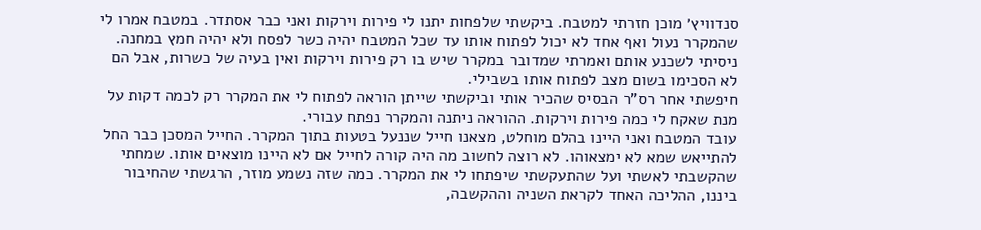סנדוויץ׳ מוכן חזרתי למטבח. ביקשתי שלפחות יתנו לי פירות וירקות ואני כבר אסתדר. במטבח אמרו לי שהמקרר נעול ואף אחד לא יכול לפתוח אותו עד שכל המטבח יהיה כשר לפסח ולא יהיה חמץ במחנה. ניסיתי לשכנע אותם ואמרתי שמדובר במקרר שיש בו רק פירות וירקות ואין בעיה של כשרות, אבל הם לא הסכימו בשום מצב לפתוח אותו בשבילי.
חיפשתי אחר רס"ר הבסיס שהכיר אותי וביקשתי שייתן הוראה לפתוח לי את המקרר רק לכמה דקות על מנת שאקח לי כמה פירות וירקות. ההוראה ניתנה והמקרר נפתח עבורי.
עובד המטבח ואני היינו בהלם מוחלט, מצאנו חייל שננעל בטעות בתוך המקרר. החייל המסכן כבר החל להתייאש שמא לא ימצאוהו. לא רוצה לחשוב מה היה קורה לחייל אם לא היינו מוצאים אותו. שמחתי שהקשבתי לאשתי ועל שהתעקשתי שיפתחו לי את המקרר. כמה שזה נשמע מוזר, הרגשתי שהחיבור ביננו, ההליכה האחד לקראת השניה וההקשבה,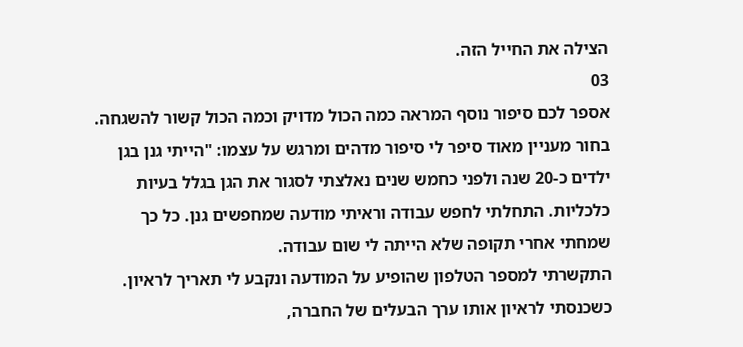הצילה את החייל הזה.
03
אספר לכם סיפור נוסף המראה כמה הכול מדויק וכמה הכול קשור להשגחה.
בחור מעניין מאוד סיפר לי סיפור מדהים ומרגש על עצמו: "הייתי גנן בגן ילדים כ-20 שנה ולפני כחמש שנים נאלצתי לסגור את הגן בגלל בעיות כלכליות. התחלתי לחפש עבודה וראיתי מודעה שמחפשים גנן. כל כך שמחתי אחרי תקופה שלא הייתה לי שום עבודה.
התקשרתי למספר הטלפון שהופיע על המודעה ונקבע לי תאריך לראיון. כשכנסתי לראיון אותו ערך הבעלים של החברה,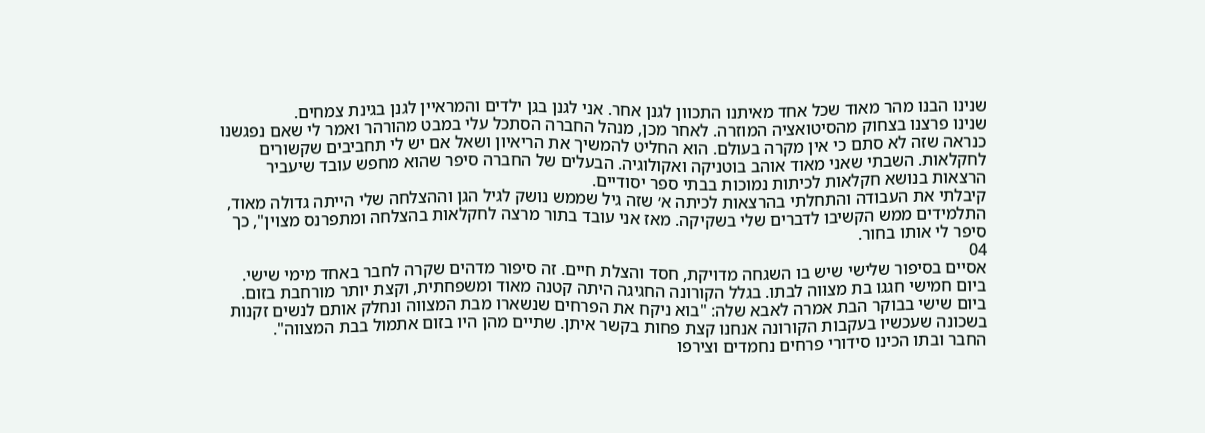שנינו הבנו מהר מאוד שכל אחד מאיתנו התכוון לגנן אחר. אני לגנן בגן ילדים והמראיין לגנן בגינת צמחים.
שנינו פרצנו בצחוק מהסיטואציה המוזרה. לאחר מכן, מנהל החברה הסתכל עלי במבט מהורהר ואמר לי שאם נפגשנו כנראה שזה לא סתם כי אין מקרה בעולם. הוא החליט להמשיך את הריאיון ושאל אם יש לי תחביבים שקשורים לחקלאות. השבתי שאני מאוד אוהב בוטניקה ואקולוגיה. הבעלים של החברה סיפר שהוא מחפש עובד שיעביר הרצאות בנושא חקלאות לכיתות נמוכות בבתי ספר יסודיים.
קיבלתי את העבודה והתחלתי בהרצאות לכיתה א׳ שזה גיל שממש נושק לגיל הגן וההצלחה שלי הייתה גדולה מאוד, התלמידים ממש הקשיבו לדברים שלי בשקיקה. מאז אני עובד בתור מרצה לחקלאות בהצלחה ומתפרנס מצוין", כך סיפר לי אותו בחור.
04
אסיים בסיפור שלישי שיש בו השגחה מדויקת, חסד והצלת חיים. זה סיפור מדהים שקרה לחבר באחד מימי שישי.
ביום חמישי חגגו בת מצווה לבתו. בגלל הקורונה החגיגה היתה קטנה מאוד ומשפחתית, וקצת יותר מורחבת בזום. ביום שישי בבוקר הבת אמרה לאבא שלה: "בוא ניקח את הפרחים שנשארו מבת המצווה ונחלק אותם לנשים זקנות בשכונה שעכשיו בעקבות הקורונה אנחנו קצת פחות בקשר איתן. שתיים מהן היו בזום אתמול בבת המצווה".
החבר ובתו הכינו סידורי פרחים נחמדים וצירפו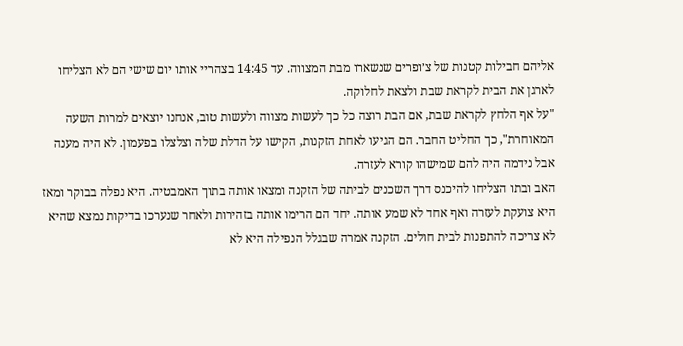אליהם חבילות קטנות של צ׳ופרים שנשארו מבת המצווה. עד 14:45 בצהריי אותו יום שישי הם לא הצליחו לארגן את הבית לקראת שבת ולצאת לחלוקה.
"על אף הלחץ לקראת שבת, אם הבת רוצה כל כך לעשות מצווה ולעשות טוב, אנחנו יוצאים למרות השעה המאוחרת", כך החליט החבר. הם הגיעו לאחת הזקנות, הקישו על הדלת שלה וצלצלו בפעמון. לא היה מענה אבל נידמה היה להם שמישהו קורא לעזרה.
האב ובתו הצליחו להיכנס דרך השכנים לביתה של הזקנה ומצאו אותה בתוך האמבטיה. היא נפלה בבוקר ומאז היא צועקת לעזרה ואף אחד לא שמע אותה. יחד הם הרימו אותה בזהירות ולאחר שנערכו בדיקות נמצא שהיא לא צריכה להתפנות לבית חולים. הזקנה אמרה שבגלל הנפילה היא לא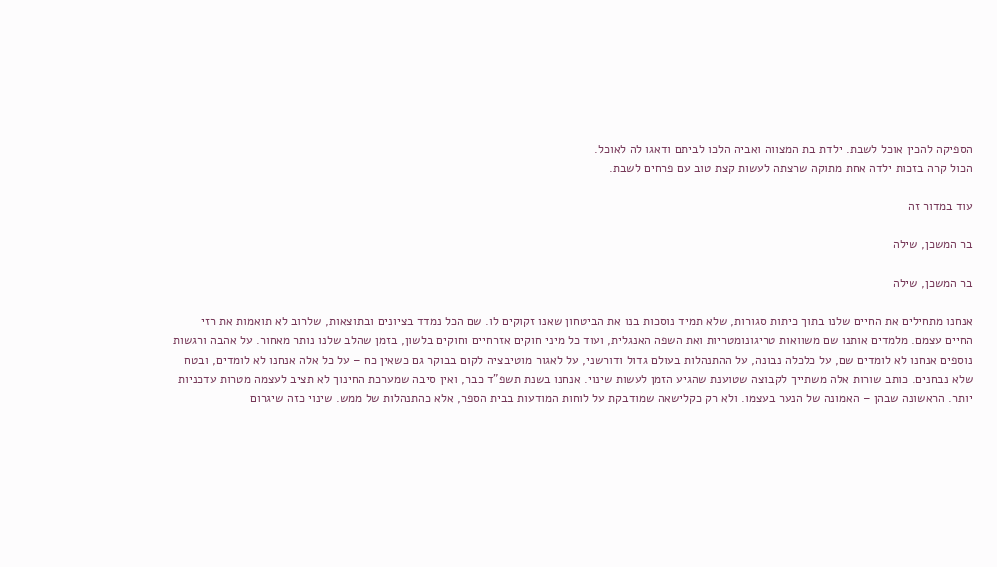הספיקה להכין אוכל לשבת. ילדת בת המצווה ואביה הלכו לביתם ודאגו לה לאוכל.
הכול קרה בזכות ילדה אחת מתוקה שרצתה לעשות קצת טוב עם פרחים לשבת.

עוד במדור זה

בר המשכן, שילה

בר המשכן, שילה

אנחנו מתחילים את החיים שלנו בתוך כיתות סגורות, שלא תמיד נוסכות בנו את הביטחון שאנו זקוקים לו. שם הכל נמדד בציונים ובתוצאות, שלרוב לא תואמות את רזי החיים עצמם. מלמדים אותנו שם משוואות טריגונומטריות ואת השפה האנגלית, ועוד כל מיני חוקים אזרחיים וחוקים בלשון, בזמן שהלב שלנו נותר מאחור. על אהבה ורגשות נוספים אנחנו לא לומדים שם, על כלכלה נבונה, על ההתנהלות בעולם גדול ודורשני, על לאגור מוטיבציה לקום בבוקר גם כשאין כח – על כל אלה אנחנו לא לומדים, ובטח שלא נבחנים. כותב שורות אלה משתייך לקבוצה שטוענת שהגיע הזמן לעשות שינוי. אנחנו בשנת תשפ”ד כבר, ואין סיבה שמערכת החינוך לא תציב לעצמה מטרות עדכניות יותר. הראשונה שבהן – האמונה של הנער בעצמו. ולא רק כקלישאה שמודבקת על לוחות המודעות בבית הספר, אלא כהתנהלות של ממש. שינוי כזה שיגרום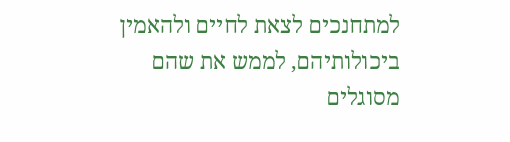למתחנכים לצאת לחיים ולהאמין ביכולותיהם, לממש את שהם מסוגלים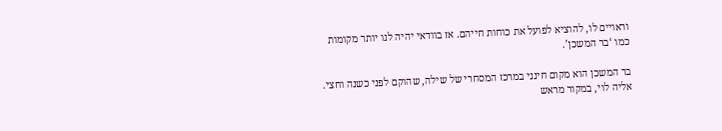וראויים לו, להוציא לפועל את כוחות חייהם. אז בוודאי יהיה לנו יותר מקומות כמו ‘בר המשכן’.

בר המשכן הוא מקום חינני במרכז המסחרי של שילה, שהוקם לפני כשנה וחצי. אליה לוי, במקור מראש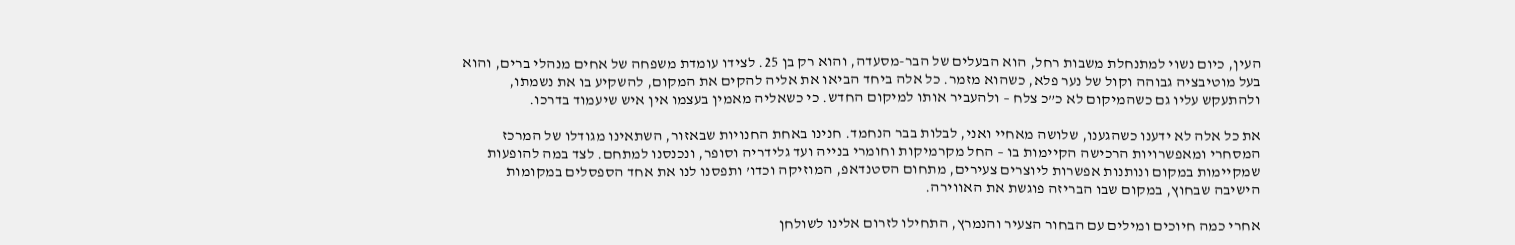העין, כיום נשוי למתנחלת משבות רחל, הוא הבעלים של הבר-מסעדה, והוא רק בן 25. לצידו עומדת משפחה של אחים מנהלי ברים, והוא בעל מוטיבציה גבוהה וקול של נער פלא, כשהוא מזמר. כל אלה ביחד הביאו את אליה להקים את המקום, להשקיע בו את נשמתו, ולהתעקש עליו גם כשהמיקום לא כ”כ צלח – ולהעביר אותו למיקום החדש. כי כשאליה מאמין בעצמו אין איש שיעמוד בדרכו.

את כל אלה לא ידענו כשהגענו, שלושה מאחיי ואני, לבלות בבר הנחמד. חנינו באחת החנויות שבאזור, השתאינו מגודלו של המרכז המסחרי ומאפשרויות הרכישה הקיימות בו – החל מקרמיקות וחומרי בנייה ועד גלידריה וסופר, ונכנסנו למתחם. לצד במה להופעות שמקיימות במקום ונותנות אפשרות ליוצרים צעירים, מתחום הסטנדאפ, המוזיקה וכדו’ ותפסנו לנו את אחד הספסלים במקומות הישיבה שבחוץ, במקום שבו הבריזה פוגשת את האווירה.

אחרי כמה חיוכים ומילים עם הבחור הצעיר והנמרץ, התחילו לזרום אלינו לשולחן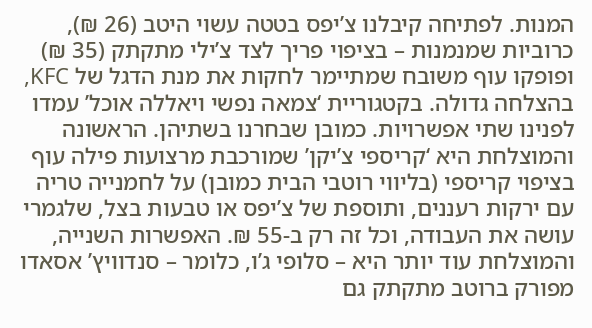המנות. לפתיחה קיבלנו צ’יפס בטטה עשוי היטב (26 ₪), כרוביות שמנמנות – בציפוי פריך לצד צ’ילי מתקתק (35 ₪) ופופקו עוף משובח שמתיימר לחקות את מנת הדגל של KFC, בהצלחה גדולה. בקטגוריית ‘צמאה נפשי ויאללה אוכל’ עמדו לפנינו שתי אפשרויות. כמובן שבחרנו בשתיהן. הראשונה והמוצלחת היא ‘קריספי צ’יקן’ שמורכבת מרצועות פילה עוף בציפוי קריספי (בליווי רוטבי הבית כמובן) על לחמנייה טריה עם ירקות רעננים, ותוספת של צ’יפס או טבעות בצל, שלגמרי עושה את העבודה, וכל זה רק ב-55 ₪. האפשרות השנייה, והמוצלחת עוד יותר היא – סלופי ג’ו, כלומר – סנדוויץ’ אסאדו מפורק ברוטב מתקתק גם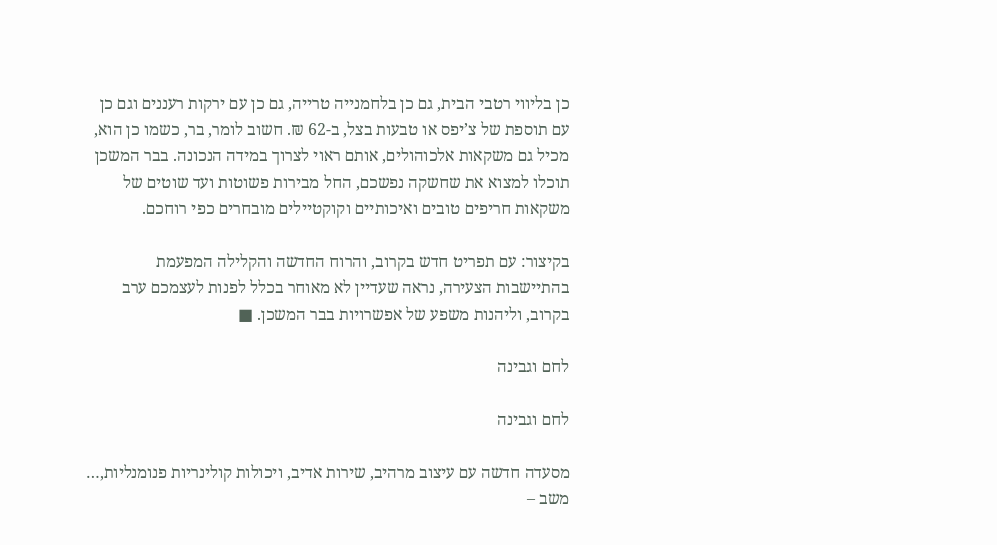כן בליווי רטבי הבית, גם כן בלחמנייה טרייה, גם כן עם ירקות רעננים וגם כן עם תוספת של צ’יפס או טבעות בצל, ב-62 ₪. חשוב לומר, בר, כשמו כן הוא, מכיל גם משקאות אלכוהולים, אותם ראוי לצרוך במידה הנכונה. בבר המשכן תוכלו למצוא את שחשקה נפשכם, החל מבירות פשוטות ועד שוטים של משקאות חריפים טובים ואיכותיים וקוקטיילים מובחרים כפי רוחכם.

בקיצור: עם תפריט חדש בקרוב, והרוח החדשה והקלילה המפעמת בהתיישבות הצעירה, נראה שעדיין לא מאוחר בכלל לפנות לעצמכם ערב בקרוב, וליהנות משפע של אפשרויות בבר המשכן. ■

לחם וגבינה

לחם וגבינה

מסעדה חדשה עם עיצוב מרהיב, שירות אדיב, ויכולות קולינריות פנומנליות,…
משב –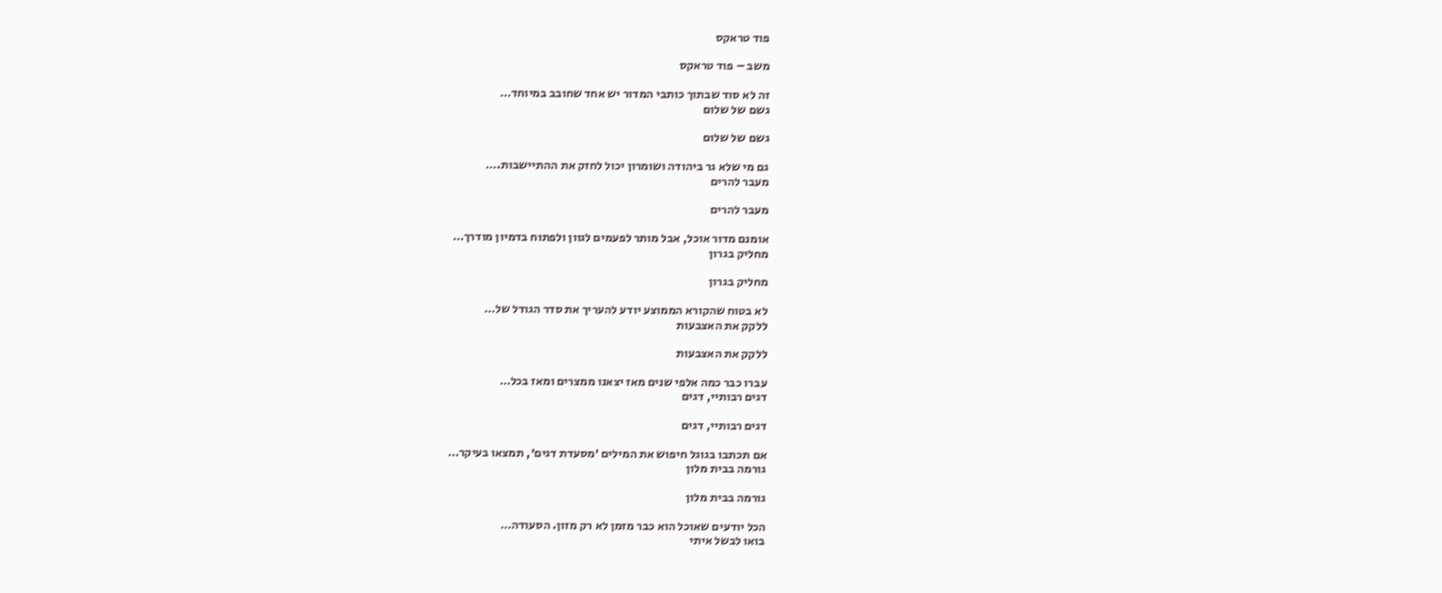פוד טראקס

משב – פוד טראקס

זה לא סוד שבתוך כותבי המדור יש אחד שחובב במיוחד…
גשם של שלום

גשם של שלום

גם מי שלא גר ביהודה ושומרון יכול לחזק את ההתיישבות.…
מעבר להרים

מעבר להרים

אומנם מדור אוכל, אבל מותר לפעמים לגוון ולפתוח בדמיון מודרך…
מחליק בגרון

מחליק בגרון

לא בטוח שהקורא הממוצע יודע להעריך את סדר הגודל של…
ללקק את האצבעות

ללקק את האצבעות

עברו כבר כמה אלפי שנים מאז יצאנו ממצרים ומאז בכל…
דגים רבותיי, דגים

דגים רבותיי, דגים

אם תכתבו בגוגל חיפוש את המילים ׳מסעדת דגים׳, תמצאו בעיקר…
גורמה בבית מלון

גורמה בבית מלון

הכל יודעים שאוכל הוא כבר מזמן לא רק מזון. הסעודה…
בואו לבשל איתי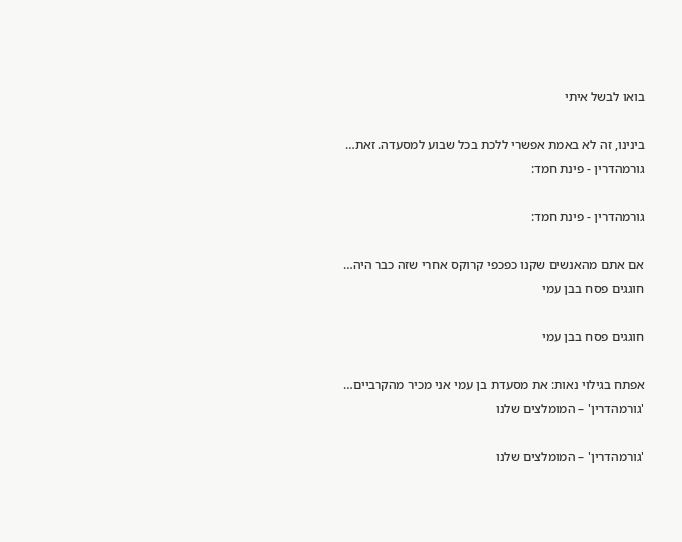בואו לבשל איתי

בינינו, זה לא באמת אפשרי ללכת בכל שבוע למסעדה. זאת…
גורמהדרין - פינת חמד:

גורמהדרין - פינת חמד:

אם אתם מהאנשים שקנו כפכפי קרוקס אחרי שזה כבר היה…
חוגגים פסח בבן עמי

חוגגים פסח בבן עמי

אפתח בגילוי נאות: את מסעדת בן עמי אני מכיר מהקרביים…
'גורמהדרין' – המומלצים שלנו

'גורמהדרין' – המומלצים שלנו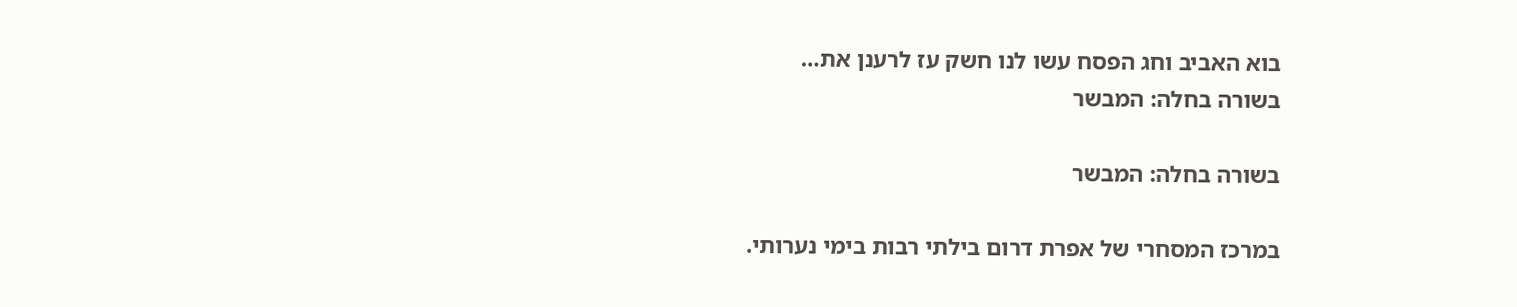בוא האביב וחג הפסח עשו לנו חשק עז לרענן את…
בשורה בחלה: המבשר

בשורה בחלה: המבשר

במרכז המסחרי של אפרת דרום בילתי רבות בימי נערותי.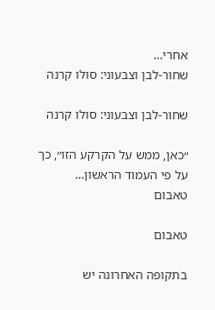אחרי…
שחור-לבן וצבעוני: סולו קרנה

שחור-לבן וצבעוני: סולו קרנה

״כאן, ממש על הקרקע הזו״, כך על פי העמוד הראשון…
טאבום

טאבום

בתקופה האחרונה יש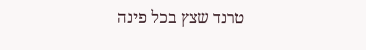טרנד שצץ בכל פינה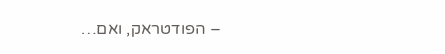– הפודטראק, ואם…